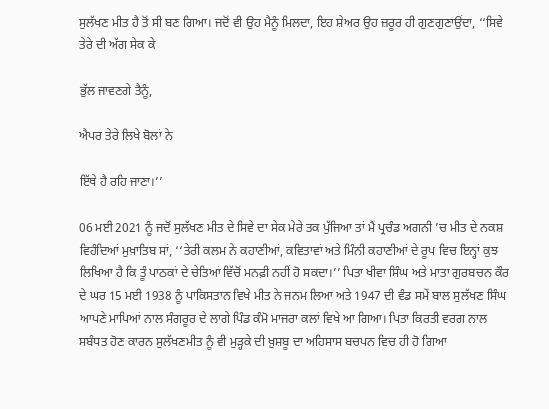ਸੁਲੱਖਣ ਮੀਤ ਹੈ ਤੋਂ ਸੀ ਬਣ ਗਿਆ। ਜਦੋਂ ਵੀ ਉਹ ਮੈਨੂੰ ਮਿਲਦਾ, ਇਹ ਸ਼ੇਅਰ ਉਹ ਜ਼ਰੂਰ ਹੀ ਗੁਣਗੁਣਾਉਂਦਾ, ‘‘ਸਿਵੇ ਤੇਰੇ ਦੀ ਅੱਗ ਸੇਕ ਕੇ

ਭੁੱਲ ਜਾਵਣਗੇ ਤੈਨੂੰ,

ਐਪਰ ਤੇਰੇ ਲਿਖੇ ਬੋਲਾਂ ਨੇ

ਇੱਥੇ ਹੈ ਰਹਿ ਜਾਣਾ।’’

06 ਮਈ 2021 ਨੂੰ ਜਦੋਂ ਸੁਲੱਖਣ ਮੀਤ ਦੇ ਸਿਵੇ ਦਾ ਸੇਕ ਮੇਰੇ ਤਕ ਪੁੱਜਿਆ ਤਾਂ ਮੈਂ ਪ੍ਰਚੰਡ ਅਗਨੀ ’ਚ ਮੀਤ ਦੇ ਨਕਸ਼ ਵਿਹੰਦਿਆਂ ਮੁਖ਼ਾਤਿਬ ਸਾਂ, ‘‘ਤੇਰੀ ਕਲਮ ਨੇ ਕਹਾਣੀਆਂ, ਕਵਿਤਾਵਾਂ ਅਤੇ ਮਿੰਨੀ ਕਹਾਣੀਆਂ ਦੇ ਰੂਪ ਵਿਚ ਇਨ੍ਹਾਂ ਕੁਝ ਲਿਖਿਆ ਹੈ ਕਿ ਤੂੰ ਪਾਠਕਾਂ ਦੇ ਚੇਤਿਆਂ ਵਿੱਚੋਂ ਮਨਫ਼ੀ ਨਹੀਂ ਹੋ ਸਕਦਾ।’’ ਪਿਤਾ ਖੀਵਾ ਸਿੰਘ ਅਤੇ ਮਾਤਾ ਗੁਰਬਚਨ ਕੌਰ ਦੇ ਘਰ 15 ਮਈ 1938 ਨੂੰ ਪਾਕਿਸਤਾਨ ਵਿਖੇ ਮੀਤ ਨੇ ਜਨਮ ਲਿਆ ਅਤੇ 1947 ਦੀ ਵੰਡ ਸਮੇਂ ਬਾਲ ਸੁਲੱਖਣ ਸਿੰਘ ਆਪਣੇ ਮਾਪਿਆਂ ਨਾਲ ਸੰਗਰੂਰ ਦੇ ਲਾਗੇ ਪਿੰਡ ਕੰਮੋ ਮਾਜਰਾ ਕਲਾਂ ਵਿਖੇ ਆ ਗਿਆ। ਪਿਤਾ ਕਿਰਤੀ ਵਰਗ ਨਾਲ ਸਬੰਧਤ ਹੋਣ ਕਾਰਨ ਸੁਲੱਖਣਮੀਤ ਨੂੰ ਵੀ ਮੁੜ੍ਹਕੇ ਦੀ ਖ਼ੁਸ਼ਬੂ ਦਾ ਅਹਿਸਾਸ ਬਚਪਨ ਵਿਚ ਹੀ ਹੋ ਗਿਆ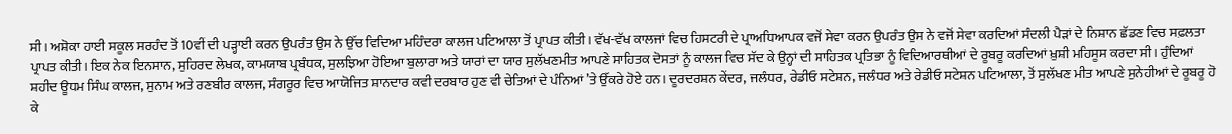ਸੀ। ਅਸ਼ੋਕਾ ਹਾਈ ਸਕੂਲ ਸਰਹੰਦ ਤੋਂ 10ਵੀਂ ਦੀ ਪੜ੍ਹਾਈ ਕਰਨ ਉਪਰੰਤ ਉਸ ਨੇ ਉੱਚ ਵਿਦਿਆ ਮਹਿੰਦਰਾ ਕਾਲਜ ਪਟਿਆਲਾ ਤੋਂ ਪ੍ਰਾਪਤ ਕੀਤੀ। ਵੱਖ-ਵੱਖ ਕਾਲਜਾਂ ਵਿਚ ਹਿਸਟਰੀ ਦੇ ਪ੍ਰਾਅਧਿਆਪਕ ਵਜੋਂ ਸੇਵਾ ਕਰਨ ਉਪਰੰਤ ਉਸ ਨੇ ਵਜੋਂ ਸੇਵਾ ਕਰਦਿਆਂ ਸੰਦਲੀ ਪੈੜਾਂ ਦੇ ਨਿਸ਼ਾਨ ਛੱਡਣ ਵਿਚ ਸਫ਼ਲਤਾ ਪ੍ਰਾਪਤ ਕੀਤੀ। ਇਕ ਨੇਕ ਇਨਸਾਨ, ਸੁਹਿਰਦ ਲੇਖਕ, ਕਾਮਯਾਬ ਪ੍ਰਬੰਧਕ, ਸੁਲਝਿਆ ਹੋਇਆ ਬੁਲਾਰਾ ਅਤੇ ਯਾਰਾਂ ਦਾ ਯਾਰ ਸੁਲੱਖਣਮੀਤ ਆਪਣੇ ਸਾਹਿਤਕ ਦੋਸਤਾਂ ਨੂੰ ਕਾਲਜ ਵਿਚ ਸੱਦ ਕੇ ਉਨ੍ਹਾਂ ਦੀ ਸਾਹਿਤਕ ਪ੍ਰਤਿਭਾ ਨੂੰ ਵਿਦਿਆਰਥੀਆਂ ਦੇ ਰੂਬਰੂ ਕਰਦਿਆਂ ਖ਼ੁਸ਼ੀ ਮਹਿਸੂਸ ਕਰਦਾ ਸੀ। ਹੁੰਦਿਆਂ ਸ਼ਹੀਦ ਊਧਮ ਸਿੰਘ ਕਾਲਜ, ਸੁਨਾਮ ਅਤੇ ਰਣਬੀਰ ਕਾਲਜ, ਸੰਗਰੂਰ ਵਿਚ ਆਯੋਜਿਤ ਸ਼ਾਨਦਾਰ ਕਵੀ ਦਰਬਾਰ ਹੁਣ ਵੀ ਚੇਤਿਆਂ ਦੇ ਪੰਨਿਆਂ ’ਤੇ ਉੱਕਰੇ ਹੋਏ ਹਨ। ਦੂਰਦਰਸ਼ਨ ਕੇਂਦਰ, ਜਲੰਧਰ, ਰੇਡੀਓ ਸਟੇਸ਼ਨ, ਜਲੰਧਰ ਅਤੇ ਰੇਡੀਓ ਸਟੇਸ਼ਨ ਪਟਿਆਲਾ, ਤੋਂ ਸੁਲੱਖਣ ਮੀਤ ਆਪਣੇ ਸੁਨੇਹੀਆਂ ਦੇ ਰੂਬਰੂ ਹੋ ਕੇ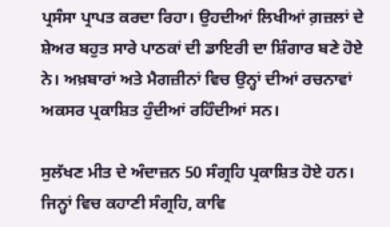ਪ੍ਰਸੰਸਾ ਪ੍ਰਾਪਤ ਕਰਦਾ ਰਿਹਾ। ਉਹਦੀਆਂ ਲਿਖੀਆਂ ਗ਼ਜ਼ਲਾਂ ਦੇ ਸ਼ੇਅਰ ਬਹੁਤ ਸਾਰੇ ਪਾਠਕਾਂ ਦੀ ਡਾਇਰੀ ਦਾ ਸ਼ਿੰਗਾਰ ਬਣੇ ਹੋਏ ਨੇ। ਅਖ਼ਬਾਰਾਂ ਅਤੇ ਮੈਗਜ਼ੀਨਾਂ ਵਿਚ ਉਨ੍ਹਾਂ ਦੀਆਂ ਰਚਨਾਵਾਂ ਅਕਸਰ ਪ੍ਰਕਾਸ਼ਿਤ ਹੁੰਦੀਆਂ ਰਹਿੰਦੀਆਂ ਸਨ।

ਸੁਲੱਖਣ ਮੀਤ ਦੇ ਅੰਦਾਜ਼ਨ 50 ਸੰਗ੍ਰਹਿ ਪ੍ਰਕਾਸ਼ਿਤ ਹੋਏ ਹਨ। ਜਿਨ੍ਹਾਂ ਵਿਚ ਕਹਾਣੀ ਸੰਗ੍ਰਹਿ, ਕਾਵਿ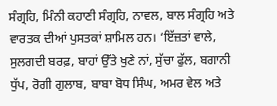ਸੰਗ੍ਰਹਿ, ਮਿੰਨੀ ਕਹਾਣੀ ਸੰਗ੍ਰਹਿ, ਨਾਵਲ, ਬਾਲ ਸੰਗ੍ਰਹਿ ਅਤੇ ਵਾਰਤਕ ਦੀਆਂ ਪੁਸਤਕਾਂ ਸ਼ਾਮਿਲ ਹਨ। ‘ਇੱਜ਼ਤਾਂ ਵਾਲੇ, ਸੁਲਗਦੀ ਬਰਫ਼, ਬਾਹਾਂ ਉੱਤੇ ਖੁਣੇ ਨਾਂ, ਸੁੱਚਾ ਫੁੱਲ, ਬਗਾਨੀ ਧੁੱਪ, ਰੋਗੀ ਗੁਲਾਬ, ਬਾਬਾ ਬੋਧ ਸਿੰਘ, ਅਮਰ ਵੇਲ ਅਤੇ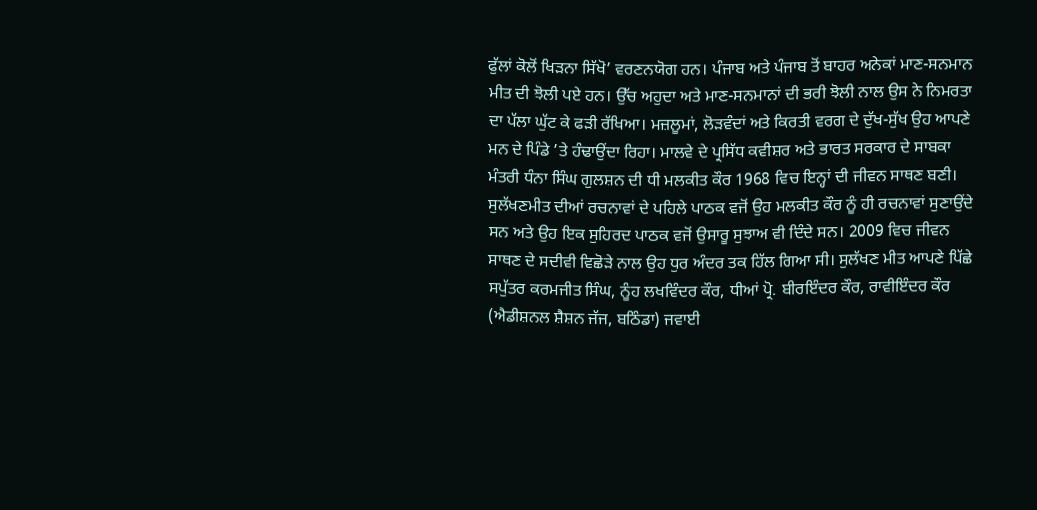ਫੁੱਲਾਂ ਕੋਲੋਂ ਖਿੜਨਾ ਸਿੱਖੋ’ ਵਰਣਨਯੋਗ ਹਨ। ਪੰਜਾਬ ਅਤੇ ਪੰਜਾਬ ਤੋਂ ਬਾਹਰ ਅਨੇਕਾਂ ਮਾਣ-ਸਨਮਾਨ ਮੀਤ ਦੀ ਝੋਲੀ ਪਏ ਹਨ। ਉੱਚ ਅਹੁਦਾ ਅਤੇ ਮਾਣ-ਸਨਮਾਨਾਂ ਦੀ ਭਰੀ ਝੋਲੀ ਨਾਲ ਉਸ ਨੇ ਨਿਮਰਤਾ ਦਾ ਪੱਲਾ ਘੁੱਟ ਕੇ ਫੜੀ ਰੱਖਿਆ। ਮਜ਼ਲੂਮਾਂ, ਲੋੜਵੰਦਾਂ ਅਤੇ ਕਿਰਤੀ ਵਰਗ ਦੇ ਦੁੱਖ-ਸੁੱਖ ਉਹ ਆਪਣੇ ਮਨ ਦੇ ਪਿੰਡੇ ’ਤੇ ਹੰਢਾਉਂਦਾ ਰਿਹਾ। ਮਾਲਵੇ ਦੇ ਪ੍ਰਸਿੱਧ ਕਵੀਸ਼ਰ ਅਤੇ ਭਾਰਤ ਸਰਕਾਰ ਦੇ ਸਾਬਕਾ ਮੰਤਰੀ ਧੰਨਾ ਸਿੰਘ ਗੁਲਸ਼ਨ ਦੀ ਧੀ ਮਲਕੀਤ ਕੌਰ 1968 ਵਿਚ ਇਨ੍ਹਾਂ ਦੀ ਜੀਵਨ ਸਾਥਣ ਬਣੀ। ਸੁਲੱਖਣਮੀਤ ਦੀਆਂ ਰਚਨਾਵਾਂ ਦੇ ਪਹਿਲੇ ਪਾਠਕ ਵਜੋਂ ਉਹ ਮਲਕੀਤ ਕੌਰ ਨੂੰ ਹੀ ਰਚਨਾਵਾਂ ਸੁਣਾਉਂਦੇ ਸਨ ਅਤੇ ਉਹ ਇਕ ਸੁਹਿਰਦ ਪਾਠਕ ਵਜੋਂ ਉਸਾਰੂ ਸੁਝਾਅ ਵੀ ਦਿੰਦੇ ਸਨ। 2009 ਵਿਚ ਜੀਵਨ ਸਾਥਣ ਦੇ ਸਦੀਵੀ ਵਿਛੋੜੇ ਨਾਲ ਉਹ ਧੁਰ ਅੰਦਰ ਤਕ ਹਿੱਲ ਗਿਆ ਸੀ। ਸੁਲੱਖਣ ਮੀਤ ਆਪਣੇ ਪਿੱਛੇ ਸਪੁੱਤਰ ਕਰਮਜੀਤ ਸਿੰਘ, ਨੂੰਹ ਲਖਵਿੰਦਰ ਕੌਰ, ਧੀਆਂ ਪ੍ਰੋ. ਬੀਰਇੰਦਰ ਕੌਰ, ਰਾਵੀਇੰਦਰ ਕੌਰ (ਐਡੀਸ਼ਨਲ ਸ਼ੈਸ਼ਨ ਜੱਜ, ਬਠਿੰਡਾ) ਜਵਾਈ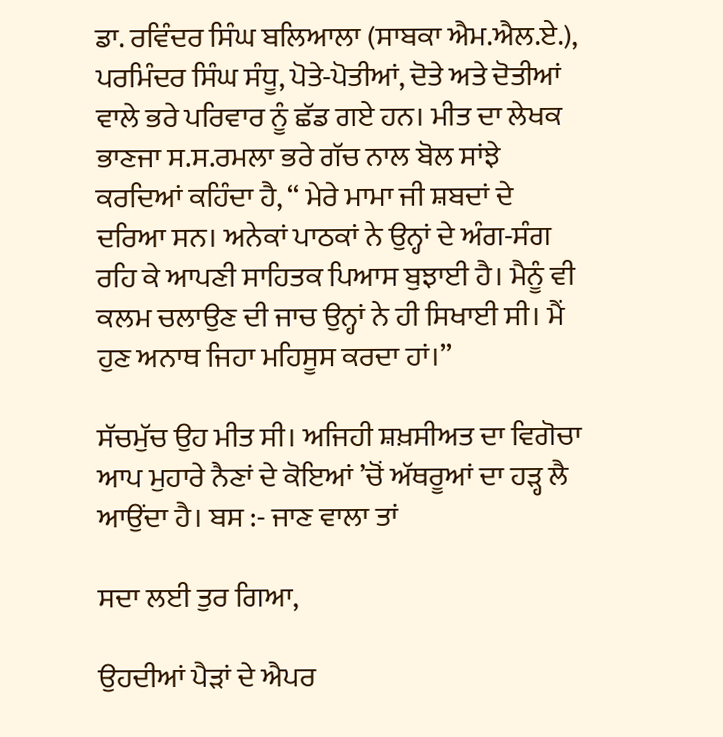ਡਾ. ਰਵਿੰਦਰ ਸਿੰਘ ਬਲਿਆਲਾ (ਸਾਬਕਾ ਐਮ.ਐਲ.ਏ.), ਪਰਮਿੰਦਰ ਸਿੰਘ ਸੰਧੂ, ਪੋਤੇ-ਪੋਤੀਆਂ, ਦੋਤੇ ਅਤੇ ਦੋਤੀਆਂ ਵਾਲੇ ਭਰੇ ਪਰਿਵਾਰ ਨੂੰ ਛੱਡ ਗਏ ਹਨ। ਮੀਤ ਦਾ ਲੇਖਕ ਭਾਣਜਾ ਸ.ਸ.ਰਮਲਾ ਭਰੇ ਗੱਚ ਨਾਲ ਬੋਲ ਸਾਂਝੇ ਕਰਦਿਆਂ ਕਹਿੰਦਾ ਹੈ, ‘‘ ਮੇਰੇ ਮਾਮਾ ਜੀ ਸ਼ਬਦਾਂ ਦੇ ਦਰਿਆ ਸਨ। ਅਨੇਕਾਂ ਪਾਠਕਾਂ ਨੇ ਉਨ੍ਹਾਂ ਦੇ ਅੰਗ-ਸੰਗ ਰਹਿ ਕੇ ਆਪਣੀ ਸਾਹਿਤਕ ਪਿਆਸ ਬੁਝਾਈ ਹੈ। ਮੈਨੂੰ ਵੀ ਕਲਮ ਚਲਾਉਣ ਦੀ ਜਾਚ ਉਨ੍ਹਾਂ ਨੇ ਹੀ ਸਿਖਾਈ ਸੀ। ਮੈਂ ਹੁਣ ਅਨਾਥ ਜਿਹਾ ਮਹਿਸੂਸ ਕਰਦਾ ਹਾਂ।’’

ਸੱਚਮੁੱਚ ਉਹ ਮੀਤ ਸੀ। ਅਜਿਹੀ ਸ਼ਖ਼ਸੀਅਤ ਦਾ ਵਿਗੋਚਾ ਆਪ ਮੁਹਾਰੇ ਨੈਣਾਂ ਦੇ ਕੋਇਆਂ ’ਚੋਂ ਅੱਥਰੂਆਂ ਦਾ ਹੜ੍ਹ ਲੈ ਆਉਂਦਾ ਹੈ। ਬਸ :- ਜਾਣ ਵਾਲਾ ਤਾਂ

ਸਦਾ ਲਈ ਤੁਰ ਗਿਆ,

ਉਹਦੀਆਂ ਪੈੜਾਂ ਦੇ ਐਪਰ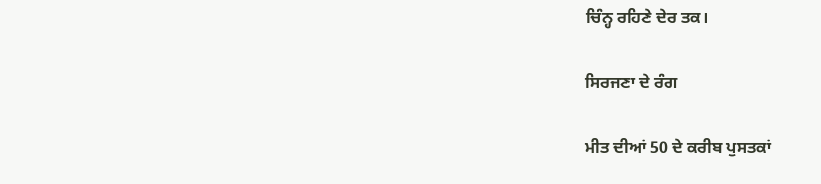ਚਿੰਨ੍ਹ ਰਹਿਣੇ ਦੇਰ ਤਕ।

ਸਿਰਜਣਾ ਦੇ ਰੰਗ

ਮੀਤ ਦੀਆਂ 50 ਦੇ ਕਰੀਬ ਪੁਸਤਕਾਂ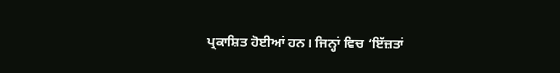ਪ੍ਰਕਾਸ਼ਿਤ ਹੋਈਆਂ ਹਨ। ਜਿਨ੍ਹਾਂ ਵਿਚ ‘ਇੱਜ਼ਤਾਂ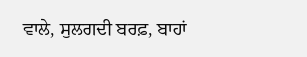ਵਾਲੇ, ਸੁਲਗਦੀ ਬਰਫ਼, ਬਾਹਾਂ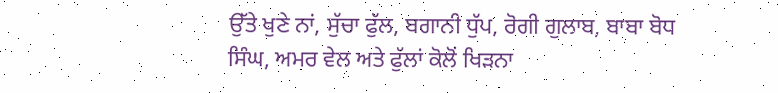ਉੱਤੇ ਖੁਣੇ ਨਾਂ, ਸੁੱਚਾ ਫੁੱਲ, ਬਗਾਨੀ ਧੁੱਪ, ਰੋਗੀ ਗੁਲਾਬ, ਬਾਬਾ ਬੋਧ ਸਿੰਘ, ਅਮਰ ਵੇਲ ਅਤੇ ਫੁੱਲਾਂ ਕੋਲੋਂ ਖਿੜਨਾ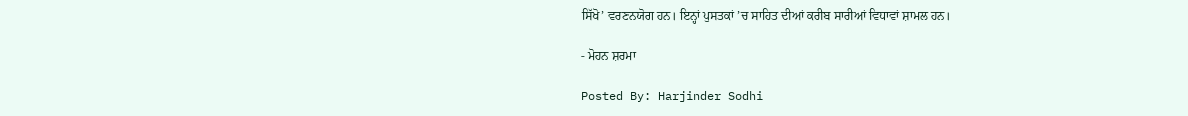ਸਿੱਖੋ’ ਵਰਣਨਯੋਗ ਹਨ। ਇਨ੍ਹਾਂ ਪੁਸਤਕਾਂ ’ਚ ਸਾਹਿਤ ਦੀਆਂ ਕਰੀਬ ਸਾਰੀਆਂ ਵਿਧਾਵਾਂ ਸ਼ਾਮਲ ਹਨ।

- ਮੋਹਨ ਸ਼ਰਮਾ

Posted By: Harjinder Sodhi